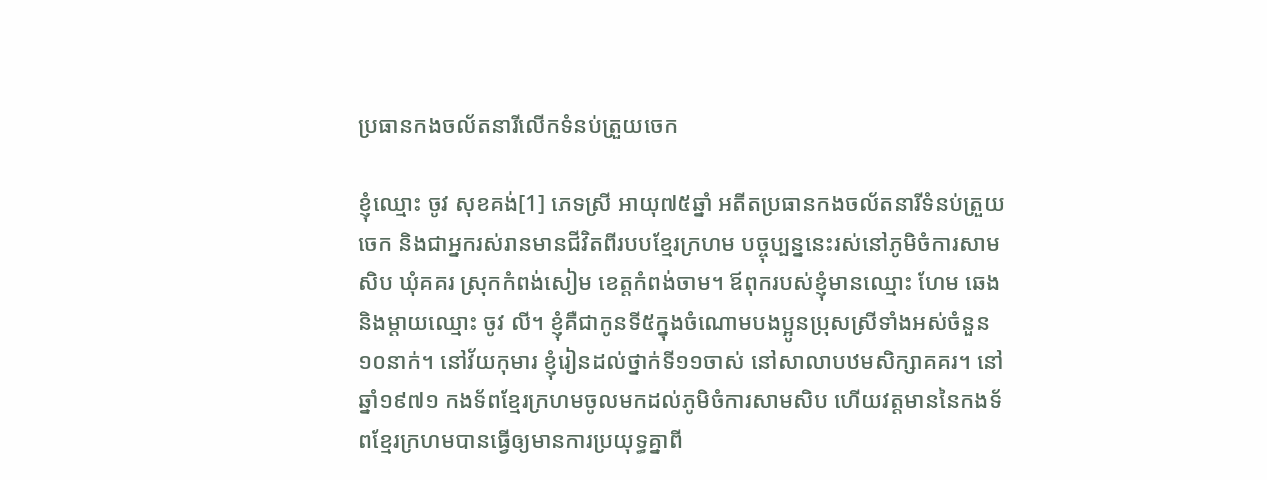ប្រធានកងចល័តនារីលើកទំនប់ត្រួយចេក

ខ្ញុំឈ្មោះ ចូវ សុខគង់[1] ភេទស្រី អាយុ៧៥ឆ្នាំ អតីតប្រធានកងចល័តនារីទំនប់ត្រួយចេក និងជាអ្នករស់រានមានជីវិតពីរបបខ្មែរក្រហម បច្ចុប្បន្ននេះរស់នៅភូមិចំការសាមសិប ឃុំគគរ ស្រុកកំពង់សៀម ខេត្តកំពង់ចាម។ ឪពុករបស់ខ្ញុំមានឈ្មោះ ហែម ឆេង និងម្តាយឈ្មោះ ចូវ លី។ ខ្ញុំគឺជាកូនទី៥ក្នុងចំណោមបងប្អូនប្រុសស្រីទាំងអស់ចំនួន១០នាក់។ នៅវ័យកុមារ ខ្ញុំរៀនដល់ថ្នាក់ទី១១ចាស់ នៅសាលាបឋមសិក្សាគគរ។ នៅឆ្នាំ១៩៧១ កងទ័ពខ្មែរក្រហមចូលមកដល់ភូមិចំការសាមសិប ហើយវត្តមាននៃកងទ័ពខ្មែរក្រហមបានធ្វើឲ្យមានការប្រយុទ្ធគ្នាពី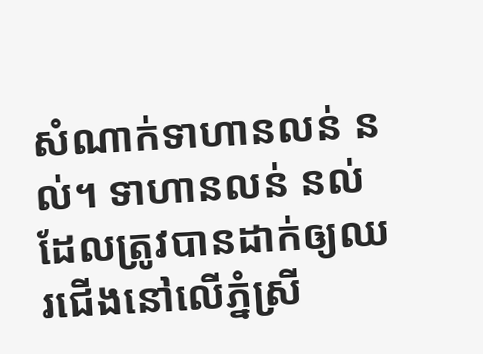សំណាក់ទាហានលន់ នល់។ ទាហានលន់ នល់ ដែលត្រូវបានដាក់ឲ្យឈរជើងនៅលើភ្នំស្រី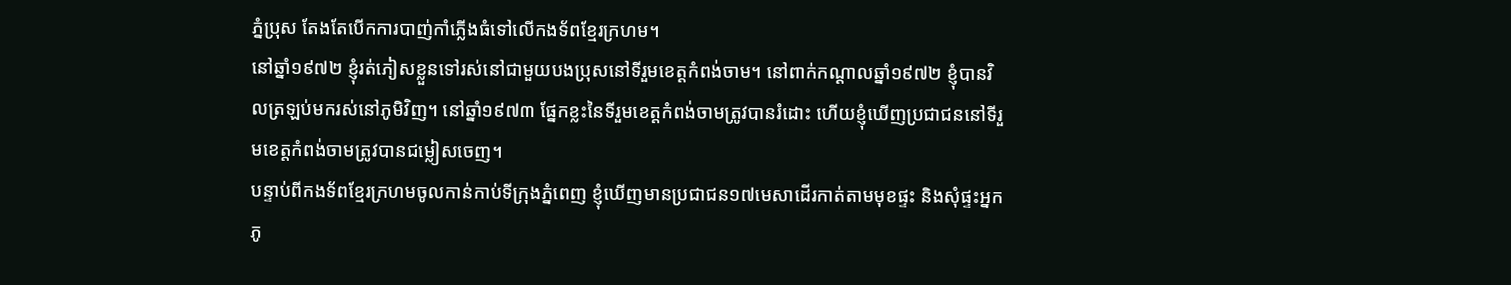ភ្នំប្រុស តែងតែបើកការបាញ់កាំភ្លើងធំទៅលើកងទ័ពខ្មែរក្រហម។
នៅឆ្នាំ១៩៧២ ខ្ញុំរត់ភៀសខ្លួនទៅរស់នៅជាមួយបងប្រុសនៅទីរួមខេត្តកំពង់ចាម។ នៅពាក់កណ្ដាលឆ្នាំ១៩៧២ ខ្ញុំបានវិលត្រឡប់មករស់នៅភូមិវិញ។ នៅឆ្នាំ១៩៧៣ ផ្នែកខ្លះនៃទីរួមខេត្តកំពង់ចាមត្រូវបានរំដោះ ហើយខ្ញុំឃើញប្រជាជននៅទីរួមខេត្តកំពង់ចាមត្រូវបានជម្លៀសចេញ។
បន្ទាប់ពីកងទ័ពខ្មែរក្រហមចូលកាន់កាប់ទីក្រុងភ្នំពេញ ខ្ញុំឃើញមានប្រជាជន១៧មេសាដើរកាត់តាមមុខផ្ទះ និងសុំផ្ទះអ្នកភូ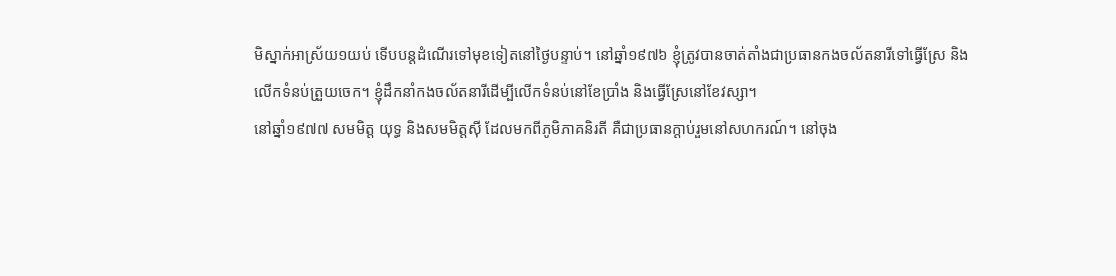មិស្នាក់អាស្រ័យ១យប់ ទើបបន្តដំណើរទៅមុខទៀតនៅថ្ងៃបន្ទាប់។ នៅឆ្នាំ១៩៧៦ ខ្ញុំត្រូវបានចាត់តាំងជាប្រធានកងចល័តនារីទៅធ្វើស្រែ និងលើកទំនប់ត្រួយចេក។ ខ្ញុំដឹកនាំកងចល័តនារីដើម្បីលើកទំនប់នៅខែប្រាំង និងធ្វើស្រែនៅខែវស្សា។
នៅឆ្នាំ១៩៧៧ សមមិត្ត យុទ្ធ និងសមមិត្តស៊ី ដែលមកពីភូមិភាគនិរតី គឺជាប្រធានក្ដាប់រួមនៅសហករណ៍។ នៅចុង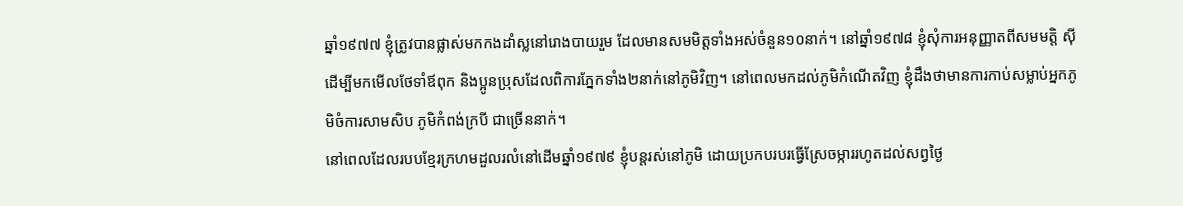ឆ្នាំ១៩៧៧ ខ្ញុំត្រូវបានផ្លាស់មកកងដាំស្លនៅរោងបាយរួម ដែលមានសមមិត្តទាំងអស់ចំនួន១០នាក់។ នៅឆ្នាំ១៩៧៨ ខ្ញុំសុំការអនុញ្ញាតពីសមមត្តិ ស៊ី ដើម្បីមកមើលថែទាំឪពុក និងប្អូនប្រុសដែលពិការភ្នែកទាំង២នាក់នៅភូមិវិញ។ នៅពេលមកដល់ភូមិកំណើតវិញ ខ្ញុំដឹងថាមានការកាប់សម្លាប់អ្នកភូមិចំការសាមសិប ភូមិកំពង់ក្របី ជាច្រើននាក់។
នៅពេលដែលរបបខ្មែរក្រហមដួលរលំនៅដើមឆ្នាំ១៩៧៩ ខ្ញុំបន្តរស់នៅភូមិ ដោយប្រកបរបរធ្វើស្រែចម្ការរហូតដល់សព្វថ្ងៃ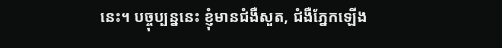នេះ។ បច្ចុប្បន្ននេះ ខ្ញុំមានជំងឺសួត, ជំងឺភ្នែកឡើង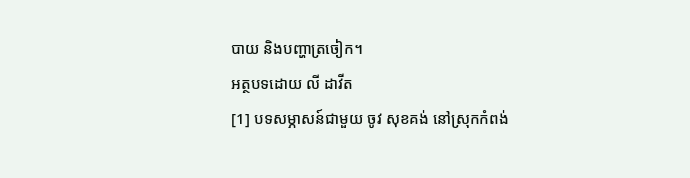បាយ និងបញ្ហាត្រចៀក។
អត្ថបទដោយ លី ដាវីត
[1] បទសម្ភាសន៍ជាមួយ ចូវ សុខគង់ នៅស្រុកកំពង់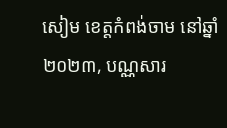សៀម ខេត្តកំពង់ចាម នៅឆ្នាំ២០២៣, បណ្ណសារ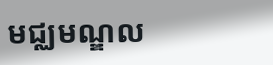មជ្ឈមណ្ឌល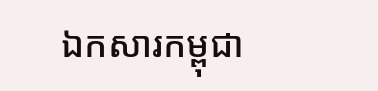ឯកសារកម្ពុជា